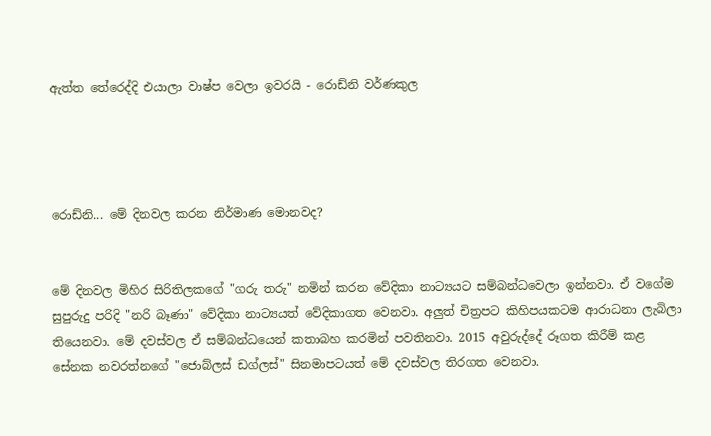ඇත්ත තේරෙද්දි එයාලා වාෂ්ප වෙලා ඉවරයි - රොඩ්නි වර්ණකුල




රොඩ්නි... මේ දිනවල කරන නිර්මාණ මොනවද?


මේ දිනවල මිහිර සිරිතිලකගේ "ගරු තරු" නමින් කරන වේදිකා නාට්‍යයට සම්බන්ධවෙලා ඉන්නවා. ඒ වගේම සුපුරුදු පරිදි "නරි බෑණා" වේදිකා නාට්‍යයත් වේදිකාගත වෙනවා. අලුත් චිත්‍රපට කිහිපයකටම ආරාධනා ලැබිලා තියෙනවා. මේ දවස්වල ඒ සම්බන්ධයෙන් කතාබහ කරමින් පවතිනවා. 2015 අවුරුද්දේ රූගත කිරීම් කළ සේනක නවරත්නගේ "ජොබ්ලස් ඩග්ලස්" සිනමාපටයත් මේ දවස්වල තිරගත වෙනවා.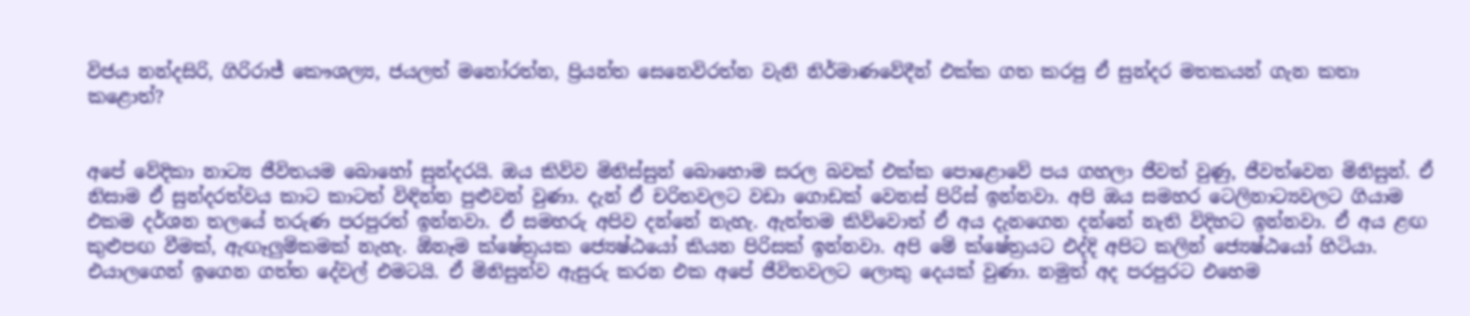විජය නන්දසිරි, ගිරිරාජ් කෞශල්‍ය, ජයලත් මනෝරත්න, ප්‍රියන්ත සෙනෙවිරත්න වැනි නිර්මාණවේදීන් එක්ක ගත කරපු ඒ සුන්දර මතකයන් ගැන කතා කළොත්?


අපේ වේදිකා නාට්‍ය ජීවිතයම බොහෝ සුන්දරයි. ඔය කිව්ව මිනිස්සුන් බොහොම සරල බවක් එක්ක පොළොවේ පය ගහලා ජීවත් වුණු, ජීවත්වෙන මිනිසුන්. ඒ නිසාම ඒ සුන්දරත්වය කාට කාටත් විඳින්න පුළුවන් වුණා. දැන් ඒ චරිතවලට වඩා ගොඩක් වෙනස් පිරිස් ඉන්නවා. අපි ඔය සමහර ටෙලිනාට්‍යවලට ගියාම එකම දර්ශන තලයේ තරුණ පරපුරත් ඉන්නවා. ඒ සමහරු අපිව දන්නේ නැහැ. ඇත්තම කිව්වොත් ඒ අය දැනගෙන දන්නේ නැති විදිහට ඉන්නවා. ඒ අය ළඟ කුළුපඟ වීමක්, ඇඟෑලුම්කමක් නැහැ. ඕනෑම ක්ෂේත්‍රයක ජ්‍යෙෂ්ඨයෝ කියන පිරිසක් ඉන්නවා. අපි මේ ක්ෂේත්‍රයට එද්දි අපිට කලින් ජ්‍යෙෂ්ඨයෝ හිටියා. එයාලගෙන් ඉගෙන ගත්ත දේවල් එමටයි. ඒ මිනිසුන්ව ඇසුරු කරන එක අපේ ජීවිතවලට ලොකු දෙයක් වුණා. නමුත් අද පරපුරට එහෙම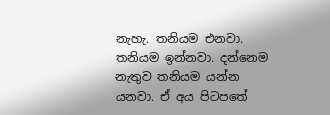නැහැ. තනියම එනවා. තනියම ඉන්නවා. දන්නෙම නැතුව තනියම යන්න යනවා. ඒ අය පිටපතේ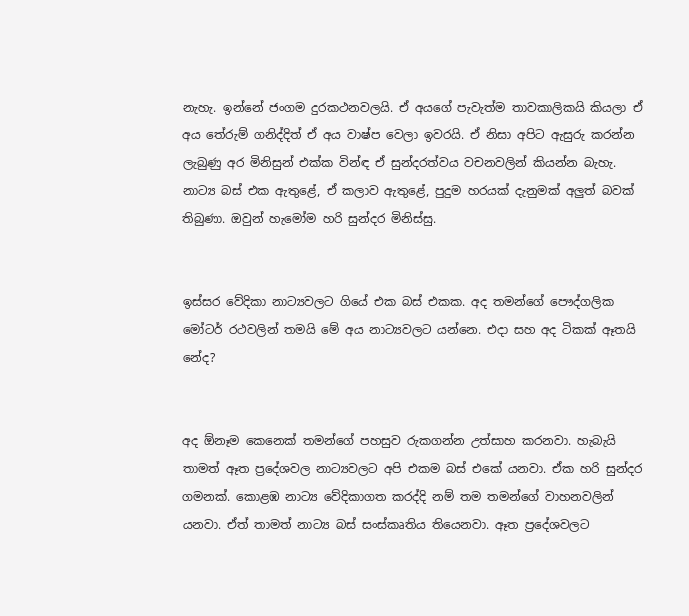නැහැ. ඉන්නේ ජංගම දුරකථනවලයි. ඒ අයගේ පැවැත්ම තාවකාලිකයි කියලා ඒ අය තේරුම් ගනිද්දිත් ඒ අය වාෂ්ප වෙලා ඉවරයි. ඒ නිසා අපිට ඇසුරු කරන්න ලැබුණු අර මිනිසුන් එක්ක වින්ඳ ඒ සුන්දරත්වය වචනවලින් කියන්න බැහැ. නාට්‍ය බස් එක ඇතුළේ, ඒ කලාව ඇතුළේ, පුදුම හරයක් දැනුමක් අලුත් බවක් තිබුණා. ඔවුන් හැමෝම හරි සුන්දර මිනිස්සු.


ඉස්සර වේදිකා නාට්‍යවලට ගියේ එක බස් එකක. අද තමන්ගේ පෞද්ගලික මෝටර් රථවලින් තමයි මේ අය නාට්‍යවලට යන්නෙ. එදා සහ අද ටිකක් ඈතයි නේද?


අද ඕනෑම කෙනෙක් තමන්ගේ පහසුව රුකගන්න උත්සාහ කරනවා. හැබැයි තාමත් ඈත ප්‍රදේශවල නාට්‍යවලට අපි එකම බස් එකේ යනවා. ඒක හරි සුන්දර ගමනක්. කොළඹ නාට්‍ය වේදිකාගත කරද්දි නම් තම තමන්ගේ වාහනවලින් යනවා. ඒත් තාමත් නාට්‍ය බස් සංස්කෘතිය තියෙනවා. ඈත ප්‍රදේශවලට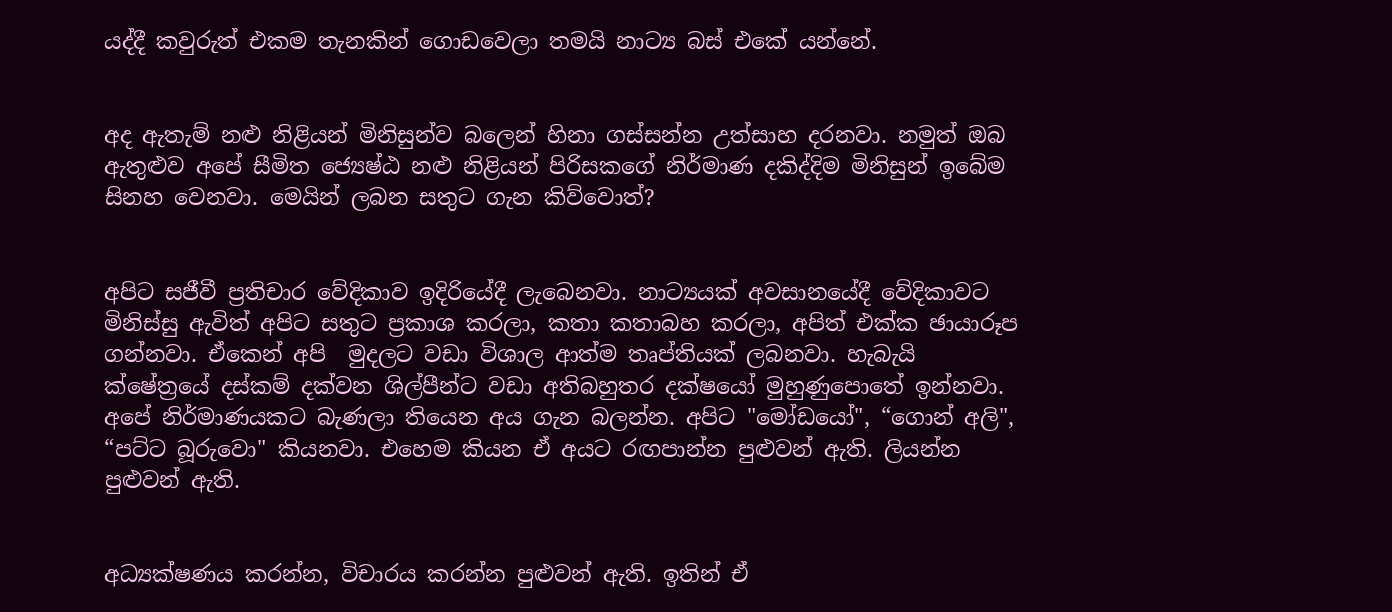යද්දී කවුරුත් එකම තැනකින් ගොඩවෙලා තමයි නාට්‍ය බස් එකේ යන්නේ.


අද ඇතැම් නළු නිළියන් මිනිසුන්ව බලෙන් හිනා ගස්සන්න උත්සාහ දරනවා. නමුත් ඔබ ඇතුළුව අපේ සීමිත ජ්‍යෙෂ්ඨ නළු නිළියන් පිරිසකගේ නිර්මාණ දකිද්දිම මිනිසුන් ඉබේම සිනහ වෙනවා. මෙයින් ලබන සතුට ගැන කිව්වොත්?


අපිට සජීවී ප්‍රතිචාර වේදිකාව ඉදිරියේදී ලැබෙනවා. නාට්‍යයක් අවසානයේදී වේදිකාවට මිනිස්සු ඇවිත් අපිට සතුට ප්‍රකාශ කරලා, කතා කතාබහ කරලා, අපිත් එක්ක ඡායාරූප ගන්නවා. ඒකෙන් අපි  මුදලට වඩා විශාල ආත්ම තෘප්තියක් ලබනවා. හැබැයි ක්ෂේත්‍රයේ දස්කම් දක්වන ශිල්පීන්ට වඩා අතිබහුතර දක්ෂයෝ මුහුණුපොතේ ඉන්නවා. අපේ නිර්මාණයකට බැණලා තියෙන අය ගැන බලන්න. අපිට "මෝඩයෝ", “ගොන් අලි", “පට්ට බූරුවො" කියනවා. එහෙම කියන ඒ අයට රඟපාන්න පුළුවන් ඇති. ලියන්න පුළුවන් ඇති.


අධ්‍යක්ෂණය කරන්න, විචාරය කරන්න පුළුවන් ඇති. ඉතින් ඒ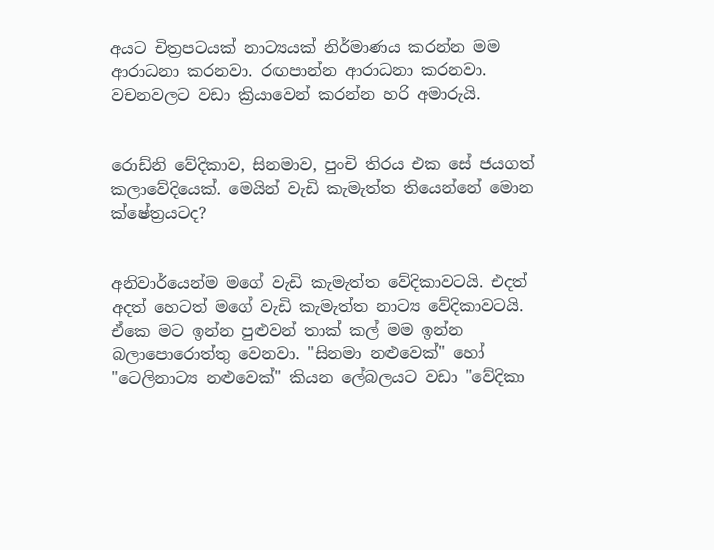අයට චිත්‍රපටයක් නාට්‍යයක් නිර්මාණය කරන්න මම ආරාධනා කරනවා. රඟපාන්න ආරාධනා කරනවා. වචනවලට වඩා ක්‍රියාවෙන් කරන්න හරි අමාරුයි.


රොඩ්නි වේදිකාව, සිනමාව, පුංචි තිරය එක සේ ජයගත් කලාවේදියෙක්. මෙයින් වැඩි කැමැත්ත තියෙන්නේ මොන ක්ෂේත්‍රයටද?


අනිවාර්යෙන්ම මගේ වැඩි කැමැත්ත වේදිකාවටයි. එදත් අදත් හෙටත් මගේ වැඩි කැමැත්ත නාට්‍ය වේදිකාවටයි. ඒකෙ මට ඉන්න පුළුවන් තාක් කල් මම ඉන්න බලාපොරොත්තු වෙනවා. "සිනමා නළුවෙක්" හෝ "ටෙලිනාට්‍ය නළුවෙක්" කියන ලේබලයට වඩා "වේදිකා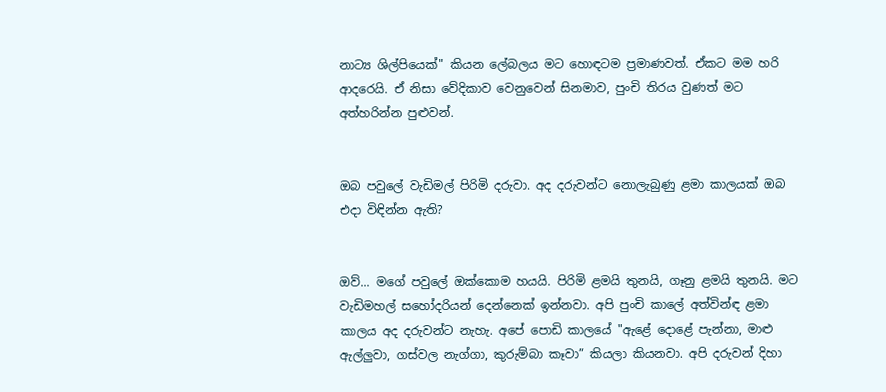නාට්‍ය ශිල්පියෙක්" කියන ලේබලය මට හොඳටම ප්‍රමාණවත්. ඒකට මම හරි ආදරෙයි. ඒ නිසා වේදිකාව වෙනුවෙන් සිනමාව, පුංචි තිරය වුණත් මට අත්හරින්න පුළුවන්.


ඔබ පවුලේ වැඩිමල් පිරිමි දරුවා. අද දරුවන්ට නොලැබුණු ළමා කාලයක් ඔබ එදා විඳින්න ඇති?


ඔව්... මගේ පවුලේ ඔක්කොම හයයි. පිරිමි ළමයි තුනයි, ගෑනු ළමයි තුනයි. මට වැඩිමහල් සහෝදරියන් දෙන්නෙක් ඉන්නවා. අපි පුංචි කාලේ අත්වින්ඳ ළමා කාලය අද දරුවන්ට නැහැ. අපේ පොඩි කාලයේ "ඇළේ දොළේ පැන්නා, මාළු ඇල්ලුවා, ගස්වල නැග්ගා, කුරුම්බා කෑවා” කියලා කියනවා. අපි දරුවන් දිහා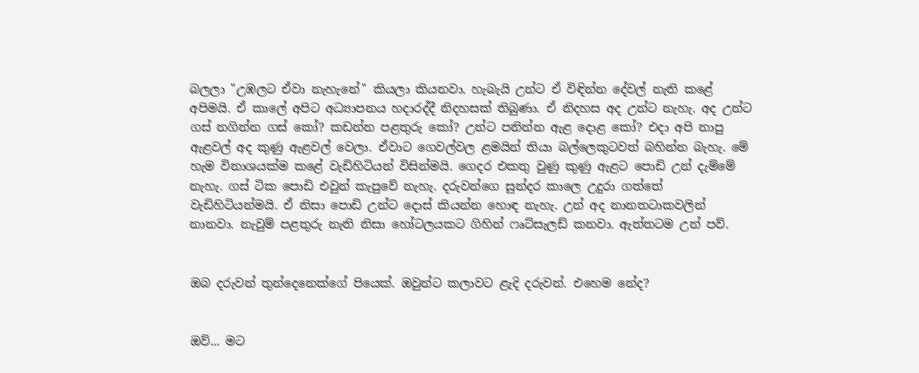බලලා "උඹලට ඒවා නැහැනේ" කියලා කියනවා. හැබැයි උන්ට ඒ විඳින්න දේවල් නැති කළේ අපිමයි. ඒ කාලේ අපිට අධ්‍යාපනය හදාරද්දී නිදහසක් තිබුණා. ඒ නිදහස අද උන්ට නැහැ. අද උන්ට ගස් නගින්න ගස් කෝ? කඩන්න පළතුරු කෝ? උන්ට පනින්න ඇළ දොළ කෝ? එදා අපි නාපු ඇළවල් අද කුණු ඇළවල් වෙලා. ඒවාට ගෙවල්වල ළමයින් තියා බල්ලෙකුටවත් බහින්න බැහැ. මේ හැම විනාශයක්ම කළේ වැඩිහිටියන් විසින්මයි. ගෙදර එකතු වුණු කුණු ඇළට පොඩි උන් දැම්මේ නැහැ. ගස් ටික පොඩි එවුන් කැපුවේ නැහැ. දරුවන්ගෙ සුන්දර කාලෙ උදුරා ගත්තේ වැඩිහිටියන්මයි. ඒ නිසා පොඩි උන්ට දොස් කියන්න හොඳ නැහැ. උන් අද නානතටාකවලින් නානවා. නැවුම් පළතුරු නැති නිසා හෝටලයකට ගිහින් ෆෘට්සැලඩ් කනවා. ඇත්තටම උන් පව්.


ඔබ දරුවන් තුන්දෙනෙක්ගේ පියෙක්. ඔවුන්ට කලාවට ළැදි දරුවන්. එහෙම නේද?


ඔව්... මට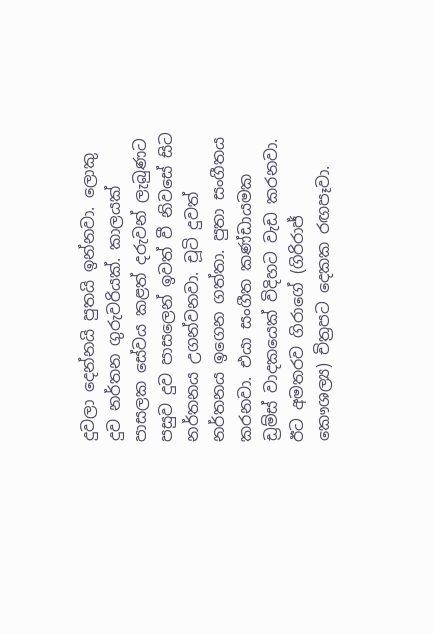දුවලා දෙන්නයි පුතයි ඉන්නවා. ලොකු දුව නර්තන ගුරුවරියක්. කාලයක් පාසලක සේවය කළත් දරුවන් ලැබුණට පසුව දුව පාසලෙන් ඉවත් වී නිවසේ සිට නර්තනය උගන්වනවා. චූටි දුවත් නර්තනය ඉගෙන ගත්තා. පුතා සංගීතය කරනවා. එයා සංගීත කණ්ඩායමක ඩ්‍රම්ස් වාදකයෙක් විදිහට වැඩ කරනවා. ඊට අමතරව ගිරාගේ (ගිරිරාජ් කෞශල්‍ය) චිත්‍රපට දෙකක රඟපෑවා.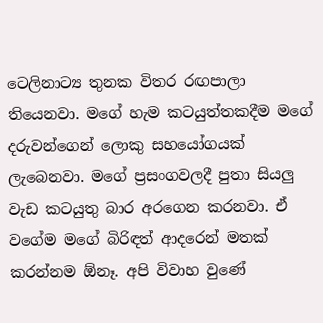ටෙලිනාට්‍ය තුනක විතර රඟපාලා තියෙනවා. මගේ හැම කටයුත්තකදීම මගේ දරුවන්ගෙන් ලොකු සහයෝගයක් ලැබෙනවා. මගේ ප්‍රසංගවලදී පුතා සියලු වැඩ කටයුතු බාර අරගෙන කරනවා. ඒ වගේම මගේ බිරිඳත් ආදරෙන් මතක් කරන්නම ඕනෑ. අපි විවාහ වුණේ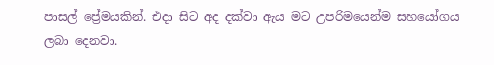පාසල් ප්‍රේමයකින්. එදා සිට අද දක්වා ඇය මට උපරිමයෙන්ම සහයෝගය ලබා දෙනවා.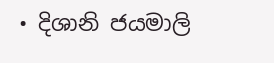• දිශානි ජයමාලි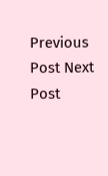Previous Post Next Post